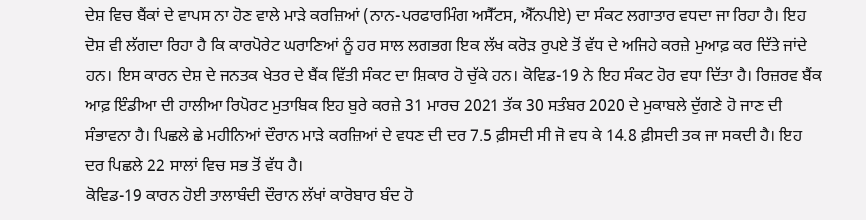ਦੇਸ਼ ਵਿਚ ਬੈਂਕਾਂ ਦੇ ਵਾਪਸ ਨਾ ਹੋਣ ਵਾਲੇ ਮਾੜੇ ਕਰਜ਼ਿਆਂ (ਨਾਨ-ਪਰਫਾਰਮਿੰਗ ਅਸੈੱਟਸ, ਐੱਨਪੀਏ) ਦਾ ਸੰਕਟ ਲਗਾਤਾਰ ਵਧਦਾ ਜਾ ਰਿਹਾ ਹੈ। ਇਹ ਦੋਸ਼ ਵੀ ਲੱਗਦਾ ਰਿਹਾ ਹੈ ਕਿ ਕਾਰਪੋਰੇਟ ਘਰਾਣਿਆਂ ਨੂੰ ਹਰ ਸਾਲ ਲਗਭਗ ਇਕ ਲੱਖ ਕਰੋੜ ਰੁਪਏ ਤੋਂ ਵੱਧ ਦੇ ਅਜਿਹੇ ਕਰਜ਼ੇ ਮੁਆਫ਼ ਕਰ ਦਿੱਤੇ ਜਾਂਦੇ ਹਨ। ਇਸ ਕਾਰਨ ਦੇਸ਼ ਦੇ ਜਨਤਕ ਖੇਤਰ ਦੇ ਬੈਂਕ ਵਿੱਤੀ ਸੰਕਟ ਦਾ ਸ਼ਿਕਾਰ ਹੋ ਚੁੱਕੇ ਹਨ। ਕੋਵਿਡ-19 ਨੇ ਇਹ ਸੰਕਟ ਹੋਰ ਵਧਾ ਦਿੱਤਾ ਹੈ। ਰਿਜ਼ਰਵ ਬੈਂਕ ਆਫ਼ ਇੰਡੀਆ ਦੀ ਹਾਲੀਆ ਰਿਪੋਰਟ ਮੁਤਾਬਿਕ ਇਹ ਬੁਰੇ ਕਰਜ਼ੇ 31 ਮਾਰਚ 2021 ਤੱਕ 30 ਸਤੰਬਰ 2020 ਦੇ ਮੁਕਾਬਲੇ ਦੁੱਗਣੇ ਹੋ ਜਾਣ ਦੀ ਸੰਭਾਵਨਾ ਹੈ। ਪਿਛਲੇ ਛੇ ਮਹੀਨਿਆਂ ਦੌਰਾਨ ਮਾੜੇ ਕਰਜ਼ਿਆਂ ਦੇ ਵਧਣ ਦੀ ਦਰ 7.5 ਫ਼ੀਸਦੀ ਸੀ ਜੋ ਵਧ ਕੇ 14.8 ਫ਼ੀਸਦੀ ਤਕ ਜਾ ਸਕਦੀ ਹੈ। ਇਹ ਦਰ ਪਿਛਲੇ 22 ਸਾਲਾਂ ਵਿਚ ਸਭ ਤੋਂ ਵੱਧ ਹੈ।
ਕੋਵਿਡ-19 ਕਾਰਨ ਹੋਈ ਤਾਲਾਬੰਦੀ ਦੌਰਾਨ ਲੱਖਾਂ ਕਾਰੋਬਾਰ ਬੰਦ ਹੋ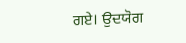ਗਏ। ਉਦਯੋਗ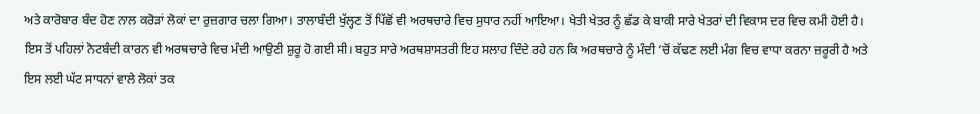ਅਤੇ ਕਾਰੋਬਾਰ ਬੰਦ ਹੋਣ ਨਾਲ ਕਰੋੜਾਂ ਲੋਕਾਂ ਦਾ ਰੁਜ਼ਗਾਰ ਚਲਾ ਗਿਆ। ਤਾਲਾਬੰਦੀ ਖੁੱਲ੍ਹਣ ਤੋਂ ਪਿੱਛੋਂ ਵੀ ਅਰਥਚਾਰੇ ਵਿਚ ਸੁਧਾਰ ਨਹੀਂ ਆਇਆ। ਖੇਤੀ ਖੇਤਰ ਨੂੰ ਛੱਡ ਕੇ ਬਾਕੀ ਸਾਰੇ ਖੇਤਰਾਂ ਦੀ ਵਿਕਾਸ ਦਰ ਵਿਚ ਕਮੀ ਹੋਈ ਹੈ। ਇਸ ਤੋਂ ਪਹਿਲਾਂ ਨੋਟਬੰਦੀ ਕਾਰਨ ਵੀ ਅਰਥਚਾਰੇ ਵਿਚ ਮੰਦੀ ਆਉਣੀ ਸ਼ੁਰੂ ਹੋ ਗਈ ਸੀ। ਬਹੁਤ ਸਾਰੇ ਅਰਥਸ਼ਾਸਤਰੀ ਇਹ ਸਲਾਹ ਦਿੰਦੇ ਰਹੇ ਹਨ ਕਿ ਅਰਥਚਾਰੇ ਨੂੰ ਮੰਦੀ ’ਚੋਂ ਕੱਢਣ ਲਈ ਮੰਗ ਵਿਚ ਵਾਧਾ ਕਰਨਾ ਜ਼ਰੂਰੀ ਹੈ ਅਤੇ ਇਸ ਲਈ ਘੱਟ ਸਾਧਨਾਂ ਵਾਲੇ ਲੋਕਾਂ ਤਕ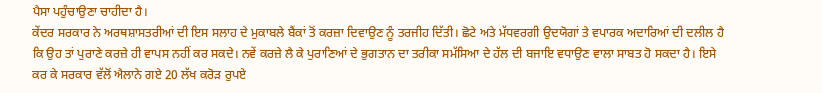ਪੈਸਾ ਪਹੁੰਚਾਉਣਾ ਚਾਹੀਦਾ ਹੈ।
ਕੇਂਦਰ ਸਰਕਾਰ ਨੇ ਅਰਥਸ਼ਾਸਤਰੀਆਂ ਦੀ ਇਸ ਸਲਾਹ ਦੇ ਮੁਕਾਬਲੇ ਬੈਂਕਾਂ ਤੋਂ ਕਰਜ਼ਾ ਦਿਵਾਉਣ ਨੂੰ ਤਰਜੀਹ ਦਿੱਤੀ। ਛੋਟੇ ਅਤੇ ਮੱਧਵਰਗੀ ਉਦਯੋਗਾਂ ਤੇ ਵਪਾਰਕ ਅਦਾਰਿਆਂ ਦੀ ਦਲੀਲ ਹੈ ਕਿ ਉਹ ਤਾਂ ਪੁਰਾਣੇ ਕਰਜ਼ੇ ਹੀ ਵਾਪਸ ਨਹੀਂ ਕਰ ਸਕਦੇ। ਨਵੇਂ ਕਰਜ਼ੇ ਲੈ ਕੇ ਪੁਰਾਣਿਆਂ ਦੇ ਭੁਗਤਾਨ ਦਾ ਤਰੀਕਾ ਸਮੱਸਿਆ ਦੇ ਹੱਲ ਦੀ ਬਜਾਇ ਵਧਾਉਣ ਵਾਲਾ ਸਾਬਤ ਹੋ ਸਕਦਾ ਹੈ। ਇਸੇ ਕਰ ਕੇ ਸਰਕਾਰ ਵੱਲੋਂ ਐਲਾਨੇ ਗਏ 20 ਲੱਖ ਕਰੋੜ ਰੁਪਏ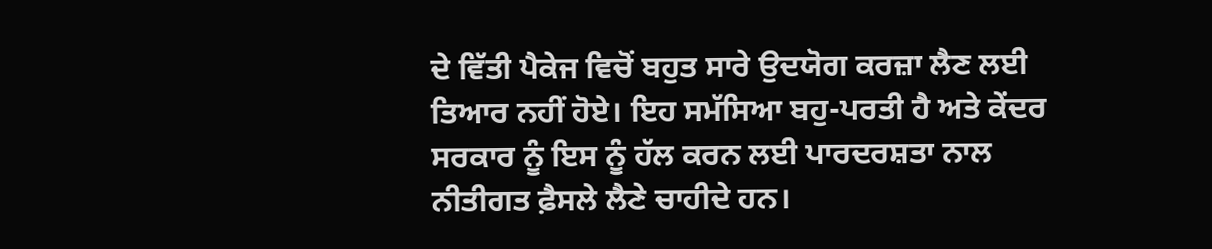ਦੇ ਵਿੱਤੀ ਪੈਕੇਜ ਵਿਚੋਂ ਬਹੁਤ ਸਾਰੇ ਉਦਯੋਗ ਕਰਜ਼ਾ ਲੈਣ ਲਈ ਤਿਆਰ ਨਹੀਂ ਹੋਏ। ਇਹ ਸਮੱਸਿਆ ਬਹੁ-ਪਰਤੀ ਹੈ ਅਤੇ ਕੇਂਦਰ ਸਰਕਾਰ ਨੂੰ ਇਸ ਨੂੰ ਹੱਲ ਕਰਨ ਲਈ ਪਾਰਦਰਸ਼ਤਾ ਨਾਲ ਨੀਤੀਗਤ ਫ਼ੈਸਲੇ ਲੈਣੇ ਚਾਹੀਦੇ ਹਨ।